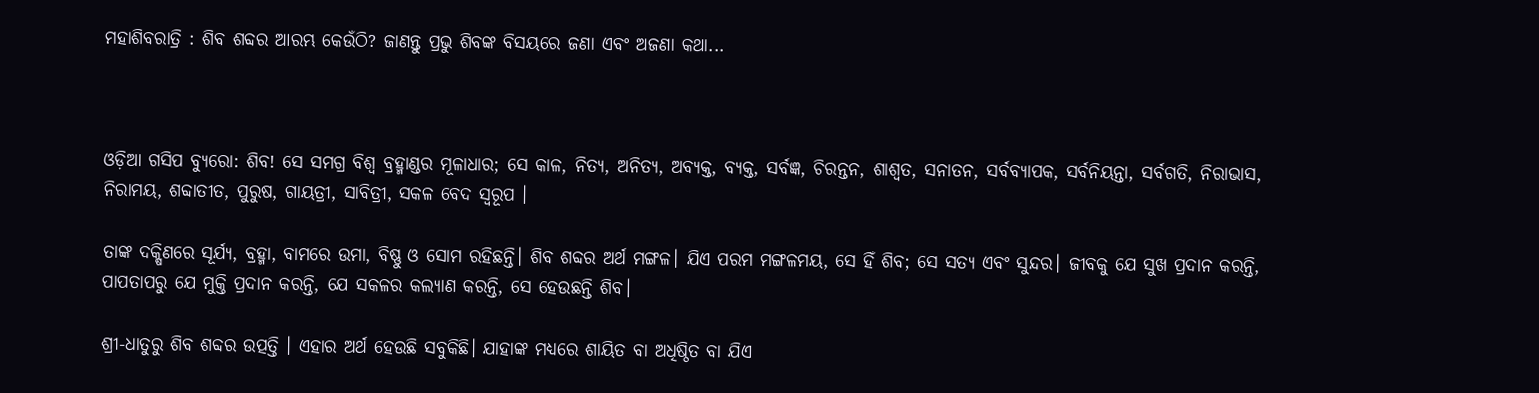ମହାଶିବରାତ୍ରି : ଶିବ ଶବ୍ଦର ଆରମ୍ଭ କେଉଁଠି? ଜାଣନ୍ତୁ ପ୍ରଭୁ ଶିବଙ୍କ ବିସୟରେ ଜଣା ଏବଂ ଅଜଣା କଥା...



ଓଡ଼ିଆ ଗସିପ ବ୍ୟୁରୋ: ଶିବ! ସେ ସମଗ୍ର ବିଶ୍ୱ ବ୍ରହ୍ମାଣ୍ଡର ମୂଳାଧାର; ସେ କାଳ, ନିତ୍ୟ, ଅନିତ୍ୟ, ଅବ୍ୟକ୍ତ, ବ୍ୟକ୍ତ, ସର୍ବଜ୍ଞ, ଚିରନ୍ତନ, ଶାଶ୍ବତ, ସନାତନ, ସର୍ବବ୍ୟାପକ, ସର୍ବନିୟନ୍ତା, ସର୍ବଗତି, ନିରାଭାସ, ନିରାମୟ, ଶବ୍ଦାତୀତ, ପୁରୁଷ, ଗାୟତ୍ରୀ, ସାବିତ୍ରୀ, ସକଳ ବେଦ ସ୍ୱରୂପ ।

ତାଙ୍କ ଦକ୍ଷିଣରେ ସୂର୍ଯ୍ୟ, ବ୍ରହ୍ମା, ବାମରେ ଉମା, ବିଷ୍ଣୁ ଓ ସୋମ ରହିଛନ୍ତି। ଶିବ ଶବ୍ଦର ଅର୍ଥ ମଙ୍ଗଳ। ଯିଏ ପରମ ମଙ୍ଗଳମୟ, ସେ ହିଁ ଶିବ; ସେ ସତ୍ୟ ଏବଂ ସୁନ୍ଦର। ଜୀବକୁ ଯେ ସୁଖ ପ୍ରଦାନ କରନ୍ତି, ପାପତାପରୁ ଯେ ମୁକ୍ତି ପ୍ରଦାନ କରନ୍ତି, ଯେ ସକଳର କଲ୍ୟାଣ କରନ୍ତି, ସେ ହେଉଛନ୍ତି ଶିବ।

ଶ୍ରୀ-ଧାତୁରୁ ଶିବ ଶବ୍ଦର ଉତ୍ପତ୍ତି । ଏହାର ଅର୍ଥ ହେଉଛି ସବୁକିଛି। ଯାହାଙ୍କ ମଧ୍ୟରେ ଶାୟିତ ବା ଅଧିଷ୍ଠିତ ବା ଯିଏ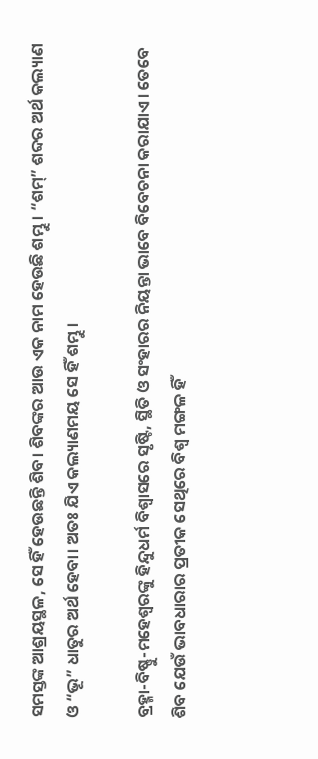ସମସ୍ତଙ୍କ ଆଶ୍ରୟସ୍ଥଳ, ସେ ହିଁ ହେଉଛନ୍ତି ଶିବ। ଶିବଙ୍କର ଆଉ ଏକ ନାମ ହେଉଛି ଶମ୍ଭୁ । “ଶମ୍” ଶବ୍ଦର ଅର୍ଥ କଲ୍ୟାଣ ଓ “ଭୂ” ଧାତୁର ଅର୍ଥ ହେବା। ଅତଃ ଯିଏ କଲ୍ୟାଣମୟ ସେ ହିଁ ଶମ୍ଭୁ।

ବ୍ରହ୍ମା-ବିଷ୍ଣୁ-ମହେଶ୍ୱରଙ୍କୁ ହିନ୍ଦୁଧର୍ମ ବିଶ୍ୱାସରେ ସୃଷ୍ଟି, ସ୍ଥିତି ଓ ସଂହାରର ନିୟନ୍ତା ଭାବେ ବିବେଚନା କରାଯାଏ। ତେବେ ଶିବ ଯେଉଁ ଭାବଧାରାର ପ୍ରତୀକ ସେଥିରେ ବିଶ୍ୱ ମଙ୍ଗଳ ହିଁ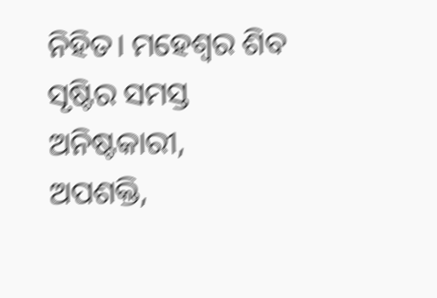ନିହିତ। ମହେଶ୍ୱର ଶିବ ସୃଷ୍ଟିର ସମସ୍ତ ଅନିଷ୍ଟକାରୀ, ଅପଶକ୍ତି,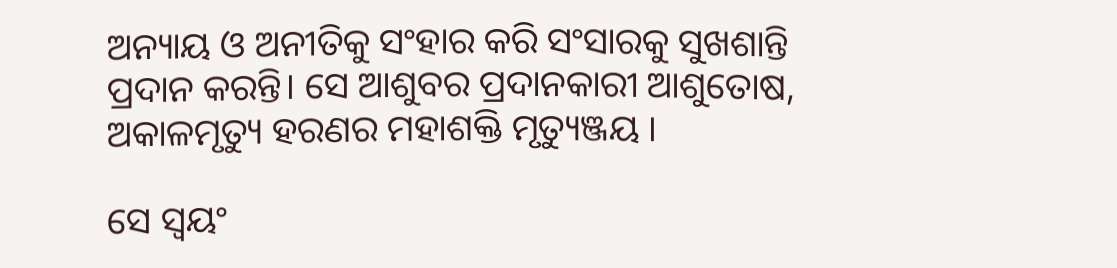ଅନ୍ୟାୟ ଓ ଅନୀତିକୁ ସଂହାର କରି ସଂସାରକୁ ସୁଖଶାନ୍ତି ପ୍ରଦାନ କରନ୍ତି। ସେ ଆଶୁବର ପ୍ରଦାନକାରୀ ଆଶୁତୋଷ, ଅକାଳମୃତ୍ୟୁ ହରଣର ମହାଶକ୍ତି ମୃତ୍ୟୁଞ୍ଜୟ ।

ସେ ସ୍ୱୟଂ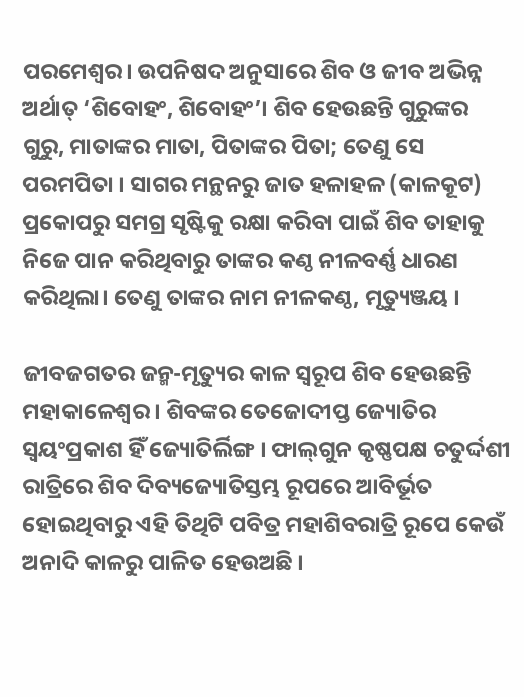ପରମେଶ୍ୱର। ଉପନିଷଦ ଅନୁସାରେ ଶିବ ଓ ଜୀବ ଅଭିନ୍ନ ଅର୍ଥାତ୍ ‘ଶିବୋହଂ, ଶିବୋହଂ’। ଶିବ ହେଉଛନ୍ତି ଗୁରୁଙ୍କର ଗୁରୁ, ମାତାଙ୍କର ମାତା, ପିତାଙ୍କର ପିତା; ତେଣୁ ସେ ପରମପିତା । ସାଗର ମନ୍ଥନରୁ ଜାତ ହଳାହଳ (କାଳକୂଟ) ପ୍ରକୋପରୁ ସମଗ୍ର ସୃଷ୍ଟିକୁ ରକ୍ଷା କରିବା ପାଇଁ ଶିବ ତାହାକୁ ନିଜେ ପାନ କରିଥିବାରୁ ତାଙ୍କର କଣ୍ଠ ନୀଳବର୍ଣ୍ଣ ଧାରଣ କରିଥିଲା। ତେଣୁ ତାଙ୍କର ନାମ ନୀଳକଣ୍ଠ, ମୃତ୍ୟୁଞ୍ଜୟ ।

ଜୀବଜଗତର ଜନ୍ମ-ମୃତ୍ୟୁର କାଳ ସ୍ୱରୂପ ଶିବ ହେଉଛନ୍ତି ମହାକାଳେଶ୍ୱର । ଶିବଙ୍କର ତେଜୋଦୀପ୍ତ ଜ୍ୟୋତିର ସ୍ୱୟଂପ୍ରକାଶ ହିଁ ଜ୍ୟୋତିର୍ଲିଙ୍ଗ । ଫାଲ୍‌ଗୁନ କୃଷ୍ଣପକ୍ଷ ଚତୁର୍ଦ୍ଦଶୀ ରାତ୍ରିରେ ଶିବ ଦିବ୍ୟଜ୍ୟୋତିସ୍ତମ୍ଭ ରୂପରେ ଆବିର୍ଭୂତ ହୋଇଥିବାରୁ ଏହି ତିଥିଟି ପବିତ୍ର ମହାଶିବରାତ୍ରି ରୂପେ କେଉଁ ଅନାଦି କାଳରୁ ପାଳିତ ହେଉଅଛି ।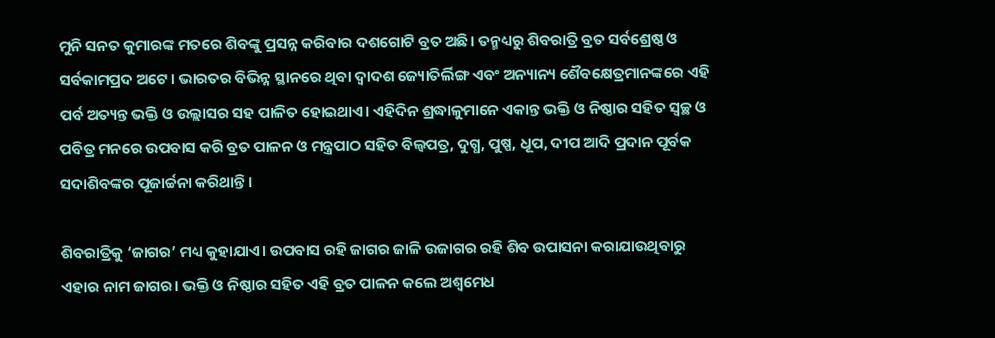ମୁନି ସନତ କୁମାରଙ୍କ ମତରେ ଶିବଙ୍କୁ ପ୍ରସନ୍ନ କରିବାର ଦଶଗୋଟି ବ୍ରତ ଅଛି। ତନ୍ମଧ୍ୟରୁ ଶିବରାତ୍ରି ବ୍ରତ ସର୍ବଶ୍ରେଷ୍ଠ ଓ ସର୍ବକାମପ୍ରଦ ଅଟେ। ଭାରତର ବିଭିନ୍ନ ସ୍ଥାନରେ ଥିବା ଦ୍ୱାଦଶ ଜ୍ୟୋତିର୍ଲିଙ୍ଗ ଏବଂ ଅନ୍ୟାନ୍ୟ ଶୈବକ୍ଷେତ୍ରମାନଙ୍କରେ ଏହି ପର୍ବ ଅତ୍ୟନ୍ତ ଭକ୍ତି ଓ ଉଲ୍ଲାସର ସହ ପାଳିତ ହୋଇଥାଏ। ଏହିଦିନ ଶ୍ରଦ୍ଧାଳୁମାନେ ଏକାନ୍ତ ଭକ୍ତି ଓ ନିଷ୍ଠାର ସହିତ ସ୍ୱଚ୍ଛ ଓ ପବିତ୍ର ମନରେ ଉପବାସ କରି ବ୍ରତ ପାଳନ ଓ ମନ୍ତ୍ରପାଠ ସହିତ ବିଲ୍ବପତ୍ର, ଦୁଗ୍ଧ, ପୁଷ୍ପ, ଧୂପ, ଦୀପ ଆଦି ପ୍ରଦାନ ପୂର୍ବକ ସଦାଶିବଙ୍କର ପୂଜାର୍ଚ୍ଚନା କରିଥାନ୍ତି।

ଶିବରାତ୍ରିକୁ ‘ଜାଗର’ ମଧ୍ୟ କୁହାଯାଏ। ଉପବାସ ରହି ଜାଗର ଜାଳି ଉଜାଗର ରହି ଶିବ ଉପାସନା କରାଯାଉଥିବାରୁ ଏହାର ନାମ ଜାଗର। ଭକ୍ତି ଓ ନିଷ୍ଠାର ସହିତ ଏହି ବ୍ରତ ପାଳନ କଲେ ଅଶ୍ୱମେଧ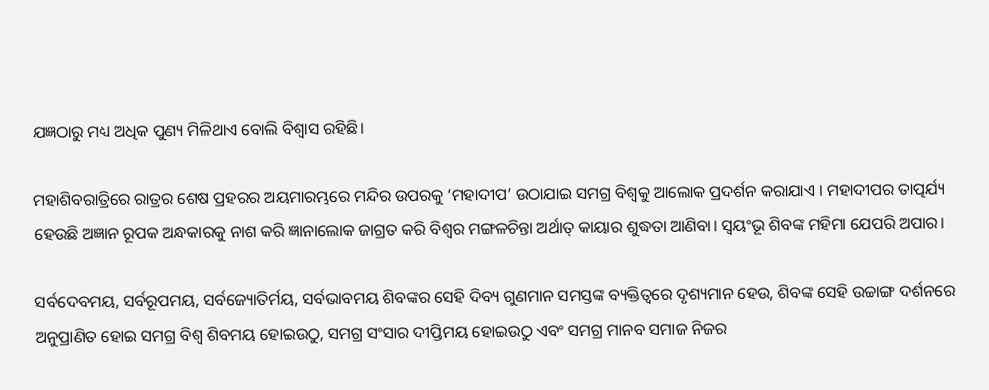ଯଜ୍ଞଠାରୁ ମଧ୍ୟ ଅଧିକ ପୁଣ୍ୟ ମିଳିଥାଏ ବୋଲି ବିଶ୍ୱାସ ରହିଛି।

ମହାଶିବରାତ୍ରିରେ ରାତ୍ରର ଶେଷ ପ୍ରହରର ଅୟମାରମ୍ଭରେ ମନ୍ଦିର ଉପରକୁ ‘ମହାଦୀପ’ ଉଠାଯାଇ ସମଗ୍ର ବିଶ୍ୱକୁ ଆଲୋକ ପ୍ରଦର୍ଶନ କରାଯାଏ । ମହାଦୀପର ତାତ୍ପର୍ଯ୍ୟ ହେଉଛି ଅଜ୍ଞାନ ରୂପକ ଅନ୍ଧକାରକୁ ନାଶ କରି ଜ୍ଞାନାଲୋକ ଜାଗ୍ରତ କରି ବିଶ୍ୱର ମଙ୍ଗଳଚିନ୍ତା ଅର୍ଥାତ୍ କାୟାର ଶୁଦ୍ଧତା ଆଣିବା। ସ୍ବୟଂଭୂ ଶିବଙ୍କ ମହିମା ଯେପରି ଅପାର।

ସର୍ବଦେବମୟ, ସର୍ବରୂପମୟ, ସର୍ବଜ୍ୟୋତିର୍ମୟ, ସର୍ବଭାବମୟ ଶିବଙ୍କର ସେହି ଦିବ୍ୟ ଗୁଣମାନ ସମସ୍ତଙ୍କ ବ୍ୟକ୍ତିତ୍ୱରେ ଦୃଶ୍ୟମାନ ହେଉ, ଶିବଙ୍କ ସେହି ଉଚ୍ଚାଙ୍ଗ ଦର୍ଶନରେ ଅନୁପ୍ରାଣିତ ହୋଇ ସମଗ୍ର ବିଶ୍ୱ ଶିବମୟ ହୋଇଉଠୁ, ସମଗ୍ର ସଂସାର ଦୀପ୍ତିମୟ ହୋଇଉଠୁ ଏବଂ ସମଗ୍ର ମାନବ ସମାଜ ନିଜର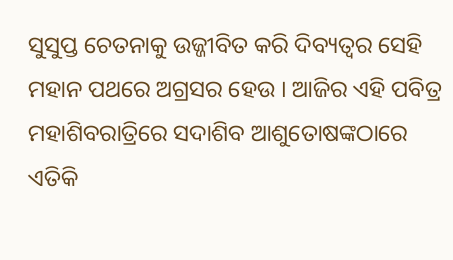ସୁସୁପ୍ତ ଚେତନାକୁ ଉଜ୍ଜୀବିତ କରି ଦିବ୍ୟତ୍ୱର ସେହି ମହାନ ପଥରେ ଅଗ୍ରସର ହେଉ । ଆଜିର ଏହି ପବିତ୍ର ମହାଶିବରାତ୍ରିରେ ସଦାଶିବ ଆଶୁତୋଷଙ୍କଠାରେ ଏତିକି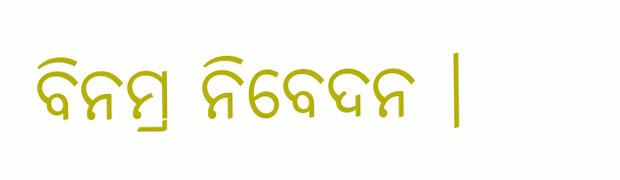ବିନମ୍ର ନିବେଦନ ।